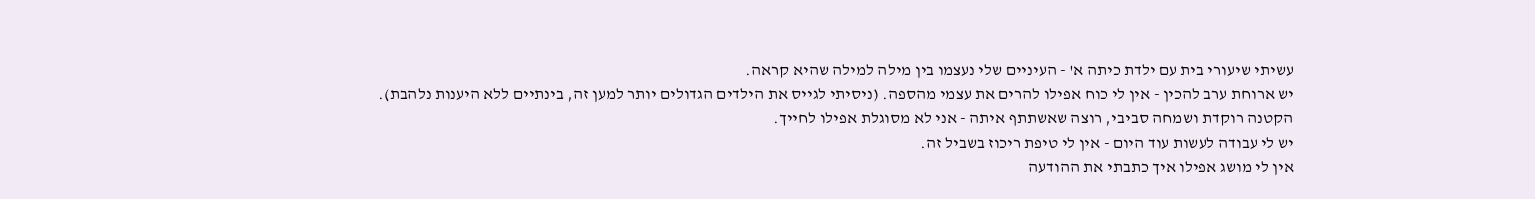עשיתי שיעורי בית עם ילדת כיתה א' - העיניים שלי נעצמו בין מילה למילה שהיא קראה.
יש ארוחת ערב להכין - אין לי כוח אפילו להרים את עצמי מהספה. (ניסיתי לגייס את הילדים הגדולים יותר למען זה, בינתיים ללא היענות נלהבת).
הקטנה רוקדת ושמחה סביבי, רוצה שאשתתף איתה - אני לא מסוגלת אפילו לחייך.
יש לי עבודה לעשות עוד היום - אין לי טיפת ריכוז בשביל זה.
אין לי מושג אפילו איך כתבתי את ההודעה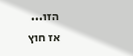הזו...
אז חוץ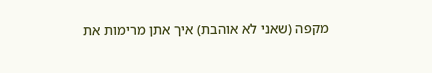מקפה (שאני לא אוהבת) איך אתן מרימות את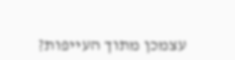עצמכן מתוך העייפות?